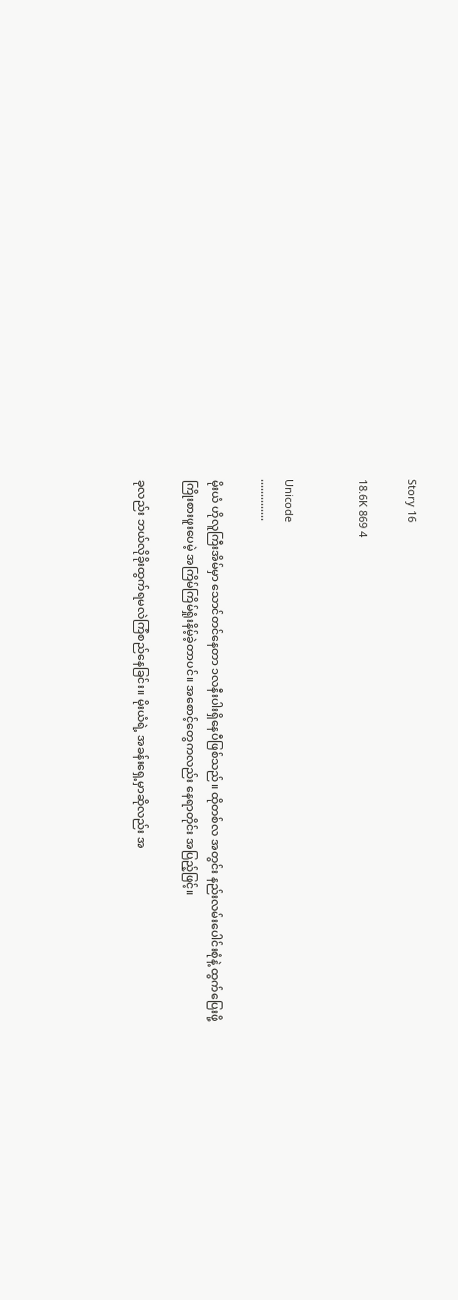Story 16

18.6K 869 4


Unicode
..............

မိုးယံ ဟိုလူကြီးအိမ်မှာ သောင်တင်နေတာ ၁လနီးပါးရှိနေပီဖြစ်သည်။ ထိုတစ်လ အတွင်း နည်းလမ်းပေါင်းစုံနဲ့ ထွက်ပြေးဖို့ ကြိုးစားဖူးပေမဲ့ အကြိမ်ကြိမ်ရှုံးနိမ့်ခဲ့တာပင်။ အစောင့်တွေကလည်း နေရာတိုင်း အပြည့်ဖြင့်။

ခုလည်း ဘယ်လိုခိုးထွက်ရမလဲကြံစည်နေခြင်း။ မိုးယံရဲ့ အခန်းရှေ့မှာဆိုလည်း အ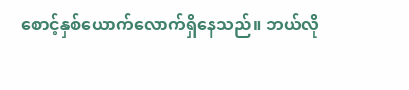စောင့်နှစ်ယောက်လောက်ရှိနေသည်။ ဘယ်လို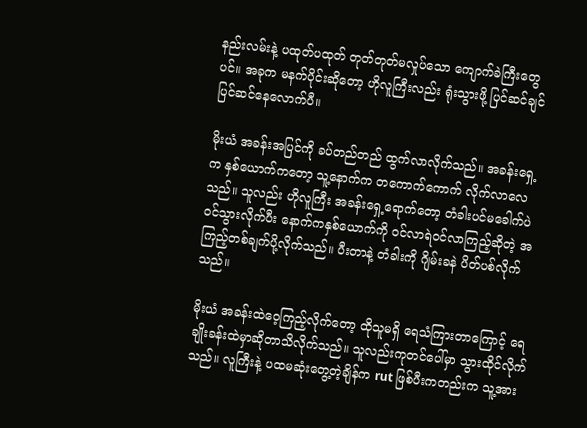နည်းလမ်းနဲ့ ပထုတ်ပထုတ် တုတ်တုတ်မလှုပ်သော ကျောက်ခဲကြီးတွေပင်။ အခုက မနက်ပိုင်းဆိုတော့ ဟိုလူကြီးလည်း ရုံးသွားဖို့ ပြင်ဆင်ချင် ပြင်ဆင်နေလောက်ပီ။

မိုးယံ အခန်းအပြင်ကို ခပ်တည်တည် ထွက်လာလိုက်သည်။ အခန်းရှေ့က နှစ်ယောက်ကတော့ သူ့နောက်က တကောက်ကောက် လိုက်လာလေသည်။ သူလည်း ဟိုလူကြီး အခန်းရှေ့ရောက်တော့ တံခါးပင်မခေါက်ပဲ ဝင်သွားလိုက်ပီး နောက်ကနှစ်ယောက်ကို ဝင်လာရဲဝင်လာကြည့်ဆိုတဲ့ အကြည့်တစ်ချက်ပို့လိုက်သည်။ ပီးတာနဲ့ တံခါးကို ဂျိမ်းခနဲ ပိတ်ပစ်လိုက်သည်။

မိုးယံ အခန်းထဲဝေ့ကြည့်လိုက်တော့ ထိုသူမရှိ ရေသံကြားတာကြောင့် ရေချိုးခန်းထဲမှာဆိုတာသိလိုက်သည်။ သူလည်းကုတင်ပေါ်မှာ သွားထိုင်လိုက်သည်။ လူကြီးနဲ့ ပထမဆုံးတွေ့တဲ့ချိန်က rut ဖြစ်ပီးကတည်းက သူ့အား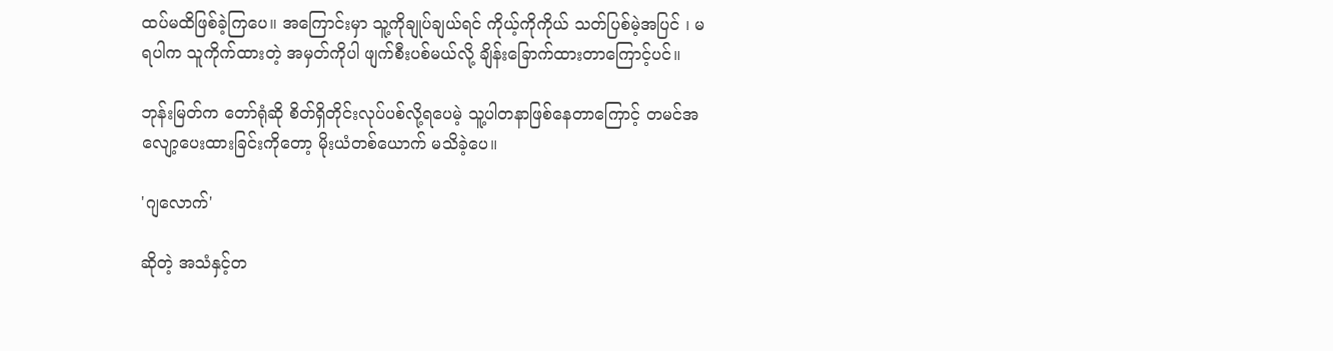ထပ်မထိဖြစ်ခဲ့ကြပေ။ အကြောင်းမှာ သူ့ကိုချုပ်ချယ်ရင် ကိုယ့်ကိုကိုယ် သတ်ပြစ်မဲ့အပြင် ၊ မရပါက သူကိုက်ထားတဲ့ အမှတ်ကိုပါ ဖျက်စီးပစ်မယ်လို့ ချိန်းခြောက်ထားတာကြောင့်ပင်။

ဘုန်းမြတ်က တော်ရုံဆို စိတ်ရှိတိုင်းလုပ်ပစ်လို့ရပေမဲ့ သူ့ပါတနာဖြစ်နေတာကြောင့် တမင်အလျော့ပေးထားခြင်းကိုတော့ မိုးယံတစ်ယောက် မသိခဲ့ပေ။

'ဂျလောက်'

ဆိုတဲ့ အသံနှင့်တ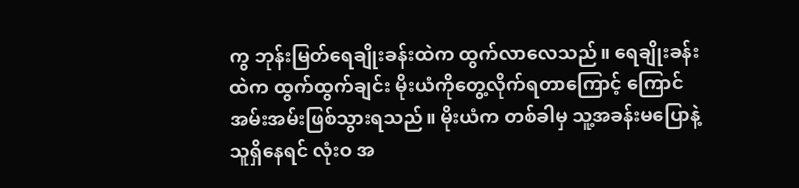ကွ ဘုန်းမြတ်ရေချိုးခန်းထဲက ထွက်လာလေသည်။ ရေချိုးခန်းထဲက ထွက်ထွက်ချင်း မိုးယံကိုတွေ့လိုက်ရတာကြောင့် ကြောင်အမ်းအမ်းဖြစ်သွားရသည်။ မိုးယံက တစ်ခါမှ သူ့အခန်းမပြောနဲ့ သူရှိနေရင် လုံးဝ အ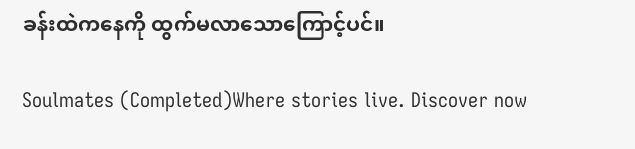ခန်းထဲကနေကို ထွက်မလာသောကြောင့်ပင်။

Soulmates (Completed)Where stories live. Discover now